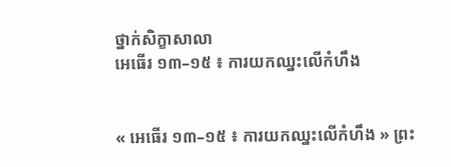ថ្នាក់សិក្ខាសាលា
អេធើរ ១៣–១៥ ៖ ការយកឈ្នះលើកំហឹង


« អេធើរ ១៣–១៥ ៖ ការយកឈ្នះលើកំហឹង » ព្រះ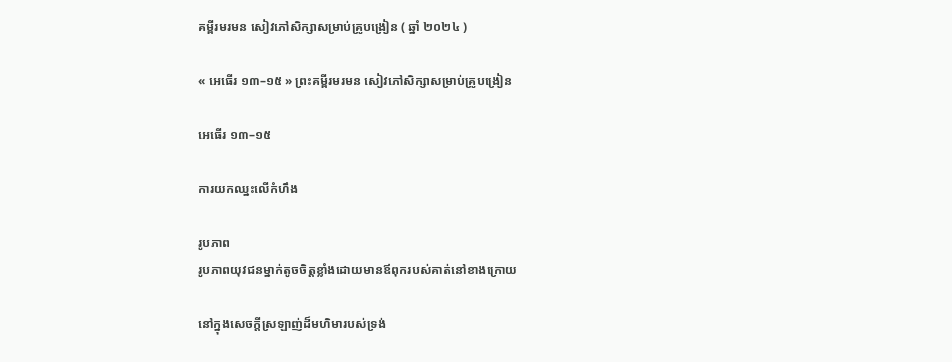គម្ពីរមរមន សៀវភៅសិក្សាសម្រាប់គ្រូបង្រៀន ( ឆ្នាំ ២០២៤ )

« អេធើរ ១៣–១៥ » ព្រះគម្ពីរមរមន សៀវភៅសិក្សាសម្រាប់គ្រូបង្រៀន

អេធើរ ១៣–១៥

ការយកឈ្នះលើកំហឹង

រូបភាព
រូបភាពយុវជនម្នាក់តូចចិត្តខ្លាំងដោយមានឪពុករបស់គាត់នៅខាងក្រោយ

នៅក្នុងសេចក្តីស្រឡាញ់ដ៏មហិមារបស់ទ្រង់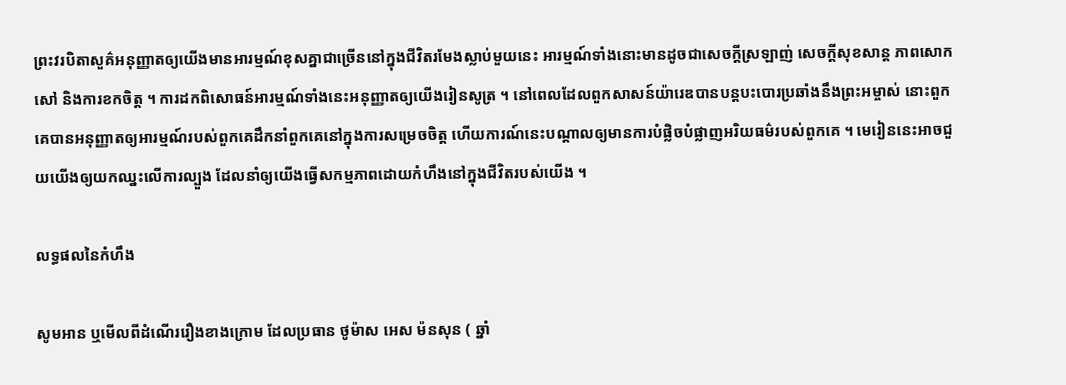ព្រះវរបិតាសួគ៌អនុញ្ញាតឲ្យយើងមានអារម្មណ៍ខុសគ្នាជាច្រើននៅក្នុងជីវិតរមែងស្លាប់មួយនេះ អារម្មណ៍ទាំងនោះមានដូចជាសេចក្ដីស្រឡាញ់ សេចក្ដីសុខសាន្ដ ភាពសោកសៅ និងការខកចិត្ត ។ ការដកពិសោធន៍អារម្មណ៍ទាំងនេះអនុញ្ញាតឲ្យយើងរៀនសូត្រ ។ នៅពេលដែលពួកសាសន៍យ៉ារេឌបានបន្តបះបោរប្រឆាំងនឹងព្រះអម្ចាស់ នោះពួកគេបានអនុញ្ញាតឲ្យអារម្មណ៍របស់ពួកគេដឹកនាំពួកគេនៅក្នុងការសម្រេចចិត្ត ហើយការណ៍នេះបណ្តាលឲ្យមានការបំផ្លិចបំផ្លាញអរិយធម៌របស់ពួកគេ ។ មេរៀននេះអាចជួយយើងឲ្យយកឈ្នះលើការល្បួង ដែលនាំឲ្យយើងធ្វើសកម្មភាពដោយកំហឹងនៅក្នុងជីវិតរបស់យើង ។

លទ្ធផលនៃកំហឹង

សូមអាន ឬមើលពីដំណើររឿងខាងក្រោម ដែលប្រធាន ថូម៉ាស អេស ម៉នសុន ( ឆ្នាំ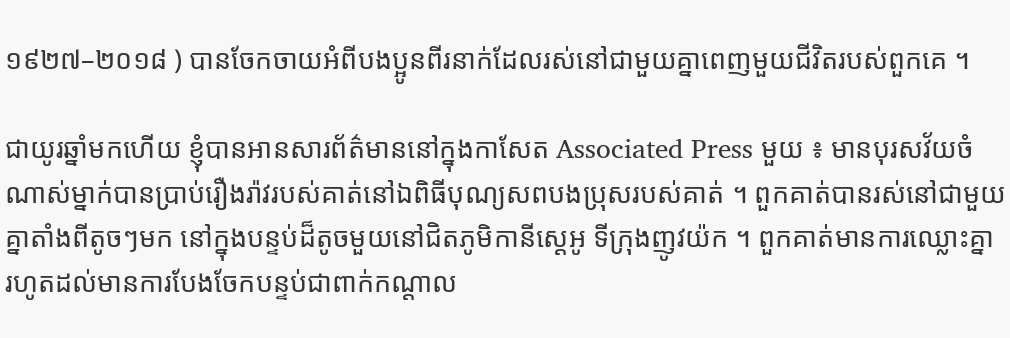១៩២៧–២០១៨ ) បានចែកចាយអំពីបងប្អូនពីរនាក់ដែលរស់នៅជាមួយគ្នាពេញមួយជីវិតរបស់ពួកគេ ។

ជាយូរឆ្នាំមកហើយ ខ្ញុំបានអានសារព័ត៌មាននៅក្នុងកាសែត Associated Press មួយ ៖ មានបុរសវ័យចំណាស់ម្នាក់បានប្រាប់រឿងរ៉ាវរបស់គាត់នៅឯពិធីបុណ្យសពបងប្រុសរបស់គាត់ ។ ពួកគាត់បានរស់នៅជាមួយគ្នាតាំងពីតូចៗមក នៅក្នុងបន្ទប់ដ៏តូចមួយនៅជិតភូមិកានីស្តេអូ ទីក្រុងញូវយ៉ក ។ ពួកគាត់មានការឈ្លោះគ្នា រហូតដល់មានការបែងចែកបន្ទប់ជាពាក់កណ្តាល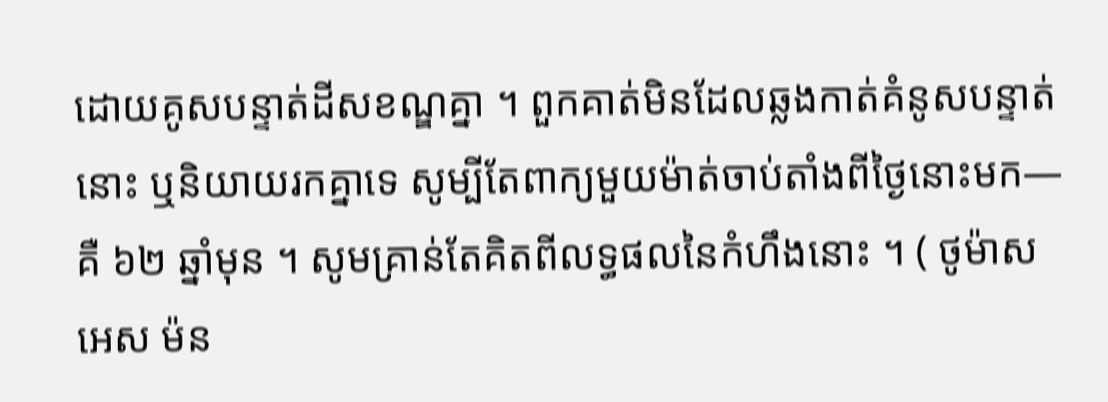ដោយគូសបន្ទាត់ដីសខណ្ឌគ្នា ។ ពួកគាត់មិនដែលឆ្លងកាត់គំនូសបន្ទាត់នោះ ឬនិយាយរកគ្នាទេ សូម្បីតែពាក្យមួយម៉ាត់ចាប់តាំងពីថ្ងៃនោះមក—គឺ ៦២ ឆ្នាំមុន ។ សូមគ្រាន់តែគិតពីលទ្ធផលនៃកំហឹងនោះ ។ ( ថូម៉ាស អេស ម៉ន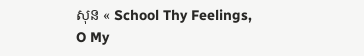សុន « School Thy Feelings, O My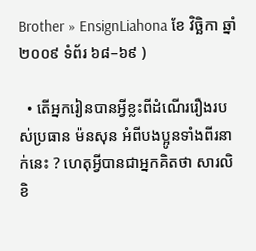Brother » EnsignLiahona ខែ វិច្ឆិកា ឆ្នាំ ២០០៩ ទំព័រ ៦៨–៦៩ )

  • តើអ្នករៀនបានអ្វីខ្លះពីដំណើររឿងរបស់ប្រធាន ម៉នសុន អំពីបងប្អូនទាំងពីរនាក់នេះ ? ហេតុអ្វីបានជាអ្នកគិតថា សារលិខិ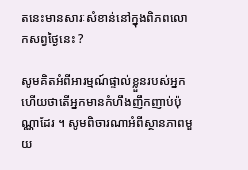តនេះមានសារៈសំខាន់នៅក្នុងពិភពលោកសព្វថ្ងៃនេះ ?

សូមគិតអំពីអារម្មណ៍ផ្ទាល់ខ្លួនរបស់អ្នក ហើយថាតើអ្នកមានកំហឹងញឹកញាប់ប៉ុណ្ណាដែរ ។ សូមពិចារណាអំពីស្ថានភាពមួយ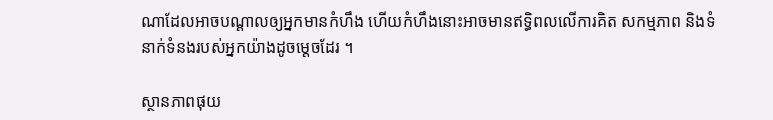ណាដែលអាចបណ្តាលឲ្យអ្នកមានកំហឹង ហើយកំហឹងនោះអាចមានឥទ្ធិពលលើការគិត សកម្មភាព និងទំនាក់ទំនងរបស់អ្នកយ៉ាងដូចម្តេចដែរ ។

ស្ថានភាពផុយ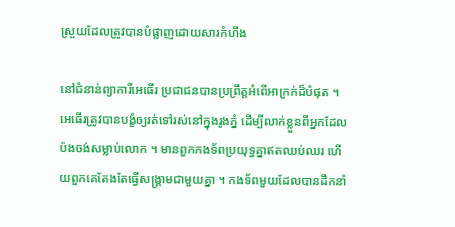ស្រួយដែលត្រូវបានបំផ្លាញដោយសារកំហឹង

នៅជំនាន់ព្យាការីអេធើរ ប្រជាជនបានប្រព្រឹត្តអំពើអាក្រក់ដ៏បំផុត ។ អេធើរត្រូវបានបង្ខំឲ្យរត់ទៅរស់នៅក្នុងរូងភ្នំ ដើម្បីលាក់ខ្លួនពីអ្នកដែលប៉ងចង់សម្លាប់លោក ។ មានពួកកងទ័ពប្រយុទ្ធគ្នាឥតឈប់ឈរ ហើយពួកគេតែងតែធ្វើសង្រ្គាមជាមួយគ្នា ។ កងទ័ពមួយដែលបានដឹកនាំ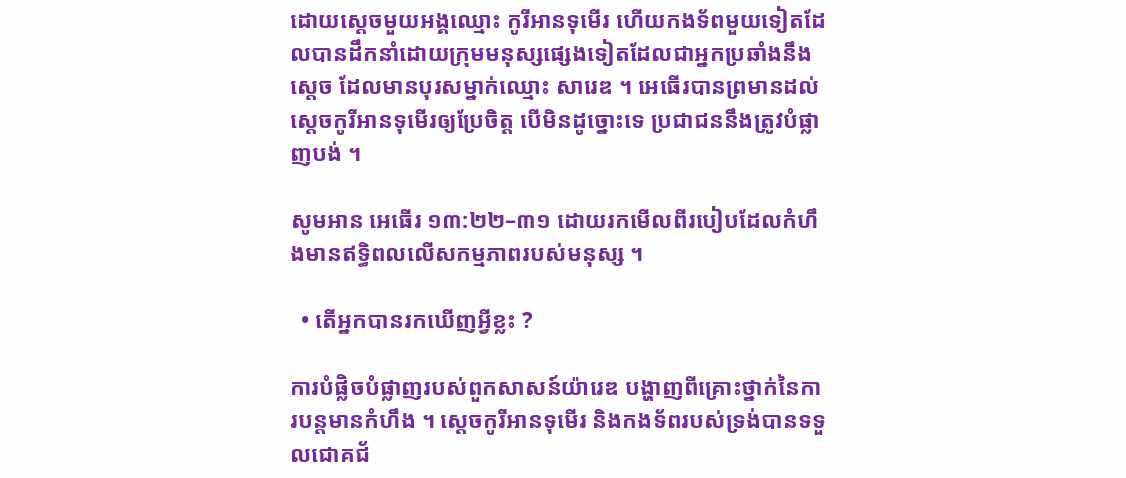ដោយស្ដេចមួយអង្គឈ្មោះ កូរីអានទុមើរ ហើយកងទ័ពមួយទៀតដែលបានដឹកនាំដោយក្រុមមនុស្សផ្សេងទៀតដែលជាអ្នកប្រឆាំងនឹងស្តេច ដែលមានបុរសម្នាក់ឈ្មោះ សារេឌ ។ អេធើរបានព្រមានដល់ស្តេចកូរីអានទុមើរឲ្យប្រែចិត្ត បើមិនដូច្នោះទេ ប្រជាជននឹងត្រូវបំផ្លាញបង់ ។

សូមអាន អេធើរ ១៣:២២–៣១ ដោយរកមើលពីរបៀបដែលកំហឹងមានឥទ្ធិពលលើសកម្មភាពរបស់មនុស្ស ។

  • តើអ្នកបានរកឃើញអ្វីខ្លះ ?

ការបំផ្លិចបំផ្លាញរបស់ពួកសាសន៍យ៉ារេឌ បង្ហាញពីគ្រោះថ្នាក់នៃការបន្តមានកំហឹង ។ ស្តេចកូរីអានទុមើរ និងកងទ័ពរបស់ទ្រង់បានទទួលជោគជ័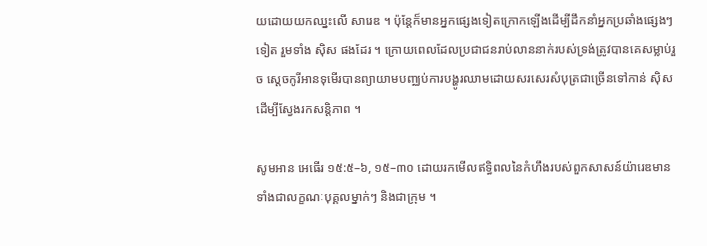យដោយយកឈ្នះលើ សារេឌ ។ ប៉ុន្តែក៏មានអ្នកផ្សេងទៀតក្រោកឡើងដើម្បីដឹកនាំអ្នកប្រឆាំងផ្សេងៗទៀត រួមទាំង ស៊ិស ផងដែរ ។ ក្រោយពេលដែលប្រជាជនរាប់លាននាក់របស់ទ្រង់ត្រូវបានគេសម្លាប់រួច ស្តេចកូរីអានទុមើរបានព្យាយាមបញ្ឈប់ការបង្ហូរឈាមដោយសរសេរសំបុត្រជាច្រើនទៅកាន់ ស៊ិស ដើម្បីស្វែងរកសន្តិភាព ។

សូមអាន អេធើរ ១៥:៥–៦, ១៥–៣០ ដោយរកមើលឥទ្ធិពលនៃកំហឹងរបស់ពួកសាសន៍យ៉ារេឌមាន ទាំងជាលក្ខណៈបុគ្គលម្នាក់ៗ និងជាក្រុម ។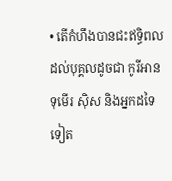• តើកំហឹងបានជះឥទ្ធិពលដល់បុគ្គលដូចជា កូរីអានទុមើរ ស៊ិស និងអ្នកដទៃទៀត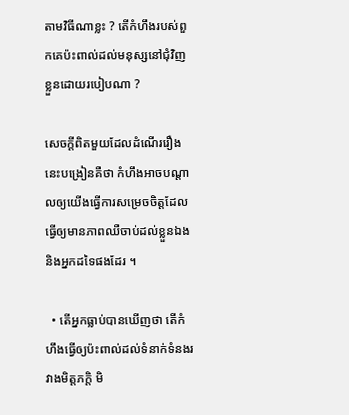តាមវិធីណាខ្លះ ? តើកំហឹងរបស់ពួកគេប៉ះពាល់ដល់មនុស្សនៅជុំវិញខ្លួនដោយរបៀបណា ?

សេចក្តីពិតមួយដែលដំណើររឿងនេះបង្រៀនគឺថា កំហឹងអាចបណ្តាលឲ្យយើងធ្វើការសម្រេចចិត្តដែលធ្វើឲ្យមានភាពឈឺចាប់ដល់ខ្លួនឯង និងអ្នកដទៃផងដែរ ។

  • តើអ្នកធ្លាប់បានឃើញថា តើកំហឹងធ្វើឲ្យប៉ះពាល់ដល់ទំនាក់ទំនងរវាងមិត្តភក្តិ មិ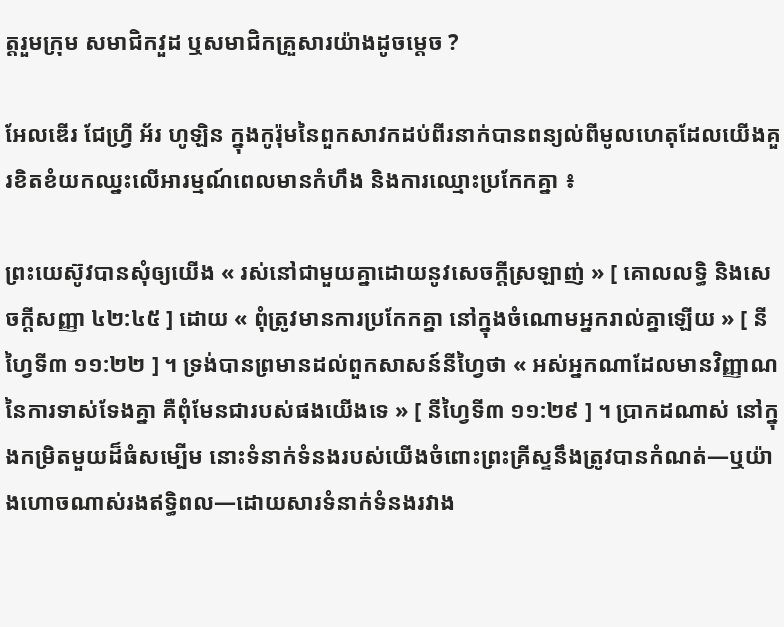ត្តរួមក្រុម សមាជិកវួដ ឬសមាជិកគ្រួសារយ៉ាងដូចម្តេច ?

អែលឌើរ ជែហ្វ្រី អ័រ ហូឡិន ក្នុងកូរ៉ុមនៃពួកសាវកដប់ពីរនាក់បានពន្យល់ពីមូលហេតុដែលយើងគួរខិតខំយកឈ្នះលើអារម្មណ៍ពេលមានកំហឹង និងការឈ្មោះប្រកែកគ្នា ៖

ព្រះយេស៊ូវបានសុំឲ្យយើង « រស់នៅជាមួយគ្នាដោយនូវសេចក្ដីស្រឡាញ់ » [ គោលលទ្ធិ និងសេចក្ដីសញ្ញា ៤២:៤៥ ] ដោយ « ពុំត្រូវមានការប្រកែកគ្នា នៅក្នុងចំណោមអ្នករាល់គ្នាឡើយ » [ នីហ្វៃទី៣ ១១:២២ ] ។ ទ្រង់បានព្រមានដល់ពួកសាសន៍នីហ្វៃថា « អស់អ្នកណាដែលមានវិញ្ញាណនៃការទាស់ទែងគ្នា គឺពុំមែនជារបស់ផងយើងទេ » [ នីហ្វៃទី៣ ១១:២៩ ] ។ ប្រាកដណាស់ នៅក្នុងកម្រិតមួយដ៏ធំសម្បើម នោះទំនាក់ទំនងរបស់យើងចំពោះព្រះគ្រីស្ទនឹងត្រូវបានកំណត់—ឬយ៉ាងហោចណាស់រងឥទ្ធិពល—ដោយសារទំនាក់ទំនងរវាង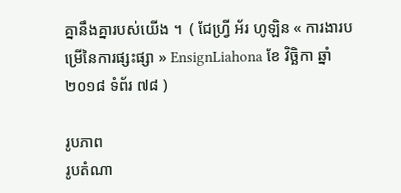គ្នានឹងគ្នារបស់យើង ។  ( ជែហ្វ្រី អ័រ ហូឡិន « ការងារបម្រើនៃការផ្សះផ្សា » EnsignLiahona ខែ វិច្ឆិកា ឆ្នាំ ២០១៨ ទំព័រ ៧៨ )

រូបភាព
រូបតំណា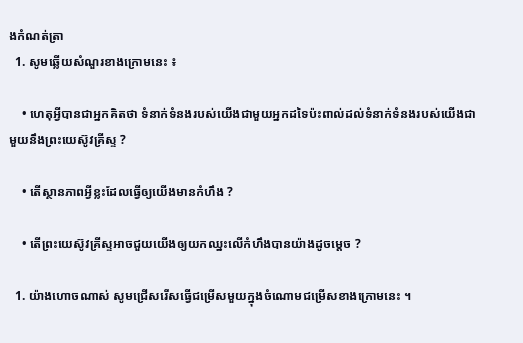ងកំណត់ត្រា
  1. សូមឆ្លើយសំណួរខាងក្រោមនេះ ៖

    • ហេតុអ្វីបានជាអ្នកគិតថា ទំនាក់ទំនងរបស់យើងជាមួយអ្នកដទៃប៉ះពាល់ដល់ទំនាក់ទំនងរបស់យើងជាមួយនឹងព្រះយេស៊ូវគ្រីស្ទ ?

    • តើស្ថានភាពអ្វីខ្លះដែលធ្វើឲ្យយើងមានកំហឹង ?

    • តើព្រះយេស៊ូវគ្រីស្ទអាចជួយយើងឲ្យយកឈ្នះលើកំហឹងបានយ៉ាងដូចម្ដេច ?

  1. យ៉ាងហោចណាស់ សូមជ្រើសរើសធ្វើជម្រើសមួយក្នុងចំណោមជម្រើសខាងក្រោមនេះ ។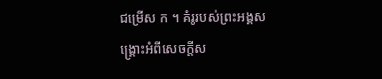ជម្រើស ក ។ គំរូរបស់ព្រះអង្គសង្គ្រោះអំពីសេចក្តីស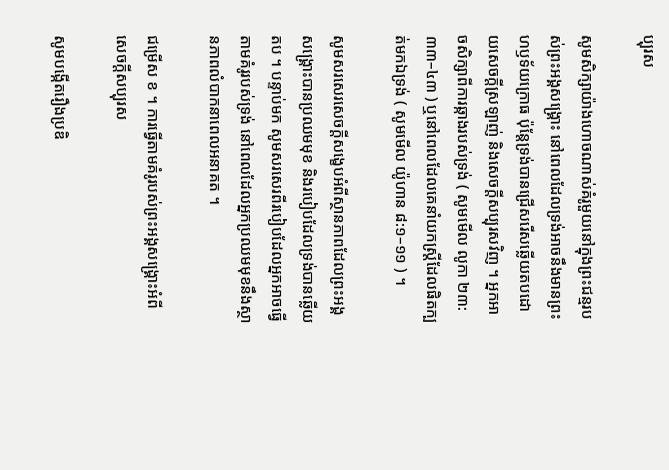ប្បុរស

សូមសិក្សាយ៉ាងហោចណាស់គំរូមួយនៅក្នុងព្រះជន្មរបស់ព្រះអង្គសង្គ្រោះ នៅពេលដែលទ្រង់អាចនឹងមានព្រះហឫទ័យក្រោធ ប៉ុន្តែទ្រង់បានជ្រើសរើសឆ្លើយតបដោយសេចក្តីស្រឡាញ់ និងសេចក្តីសប្បុរសវិញ ។ អ្នកអាចសិក្សាពីការឆ្កាងរបស់ទ្រង់ ( សូមមើល លូកា ២៣:៣៣–៤៣ ) ឬនៅពេលដែលគេនាំយកស្ត្រីដែលផិតក្បត់មកឯទ្រង់ ( សូមមើល យ៉ូហាន ៨:១–១១ ) ។

សូមសរសេរសេចក្ដីសង្ខេបអំពីស្ថានភាពដែលព្រះអង្គសង្គ្រោះបានប្រឈមមុខ និងរបៀបដែលទ្រង់បានឆ្លើយតប ។ បន្ទាប់មក សូមសរសេរពីរបៀបដែលអ្នកអាចធ្វើតាមគំរូរបស់ទ្រង់ នៅពេលដែលអ្នកប្រឈមមុខនឹងស្ថានភាពលំបាកនាពេលអនាគត ។

ជម្រើស ខ ។ ការធ្វើតាមគំរូរបស់ព្រះអង្គសង្គ្រោះអំពីសេចក្តីសប្បុរស

សូមបង្កើតរឿងប្រឌិ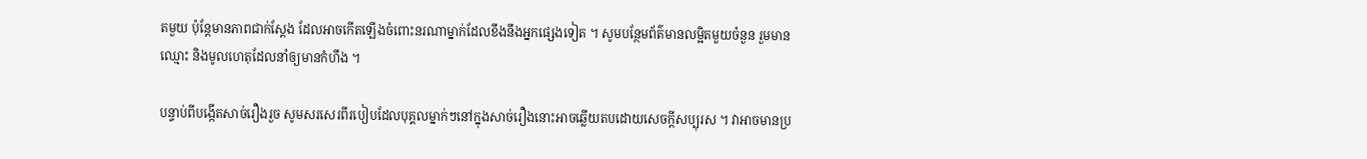តមួយ ប៉ុន្តែមានភាពជាក់ស្តែង ដែលអាចកើតឡើងចំពោះនរណាម្នាក់ដែលខឹងនឹងអ្នកផ្សេងទៀត ។ សូមបន្ថែមព័ត៌មានលម្អិតមួយចំនួន រួមមានឈ្មោះ និងមូលហេតុដែលនាំឲ្យមានកំហឹង ។

បន្ទាប់ពីបង្កើតសាច់រឿងរួច សូមសរសេរពីរបៀបដែលបុគ្គលម្នាក់ៗនៅក្នុងសាច់រឿងនោះអាចឆ្លើយតបដោយសេចក្តីសប្បុរស ។ វាអាចមានប្រ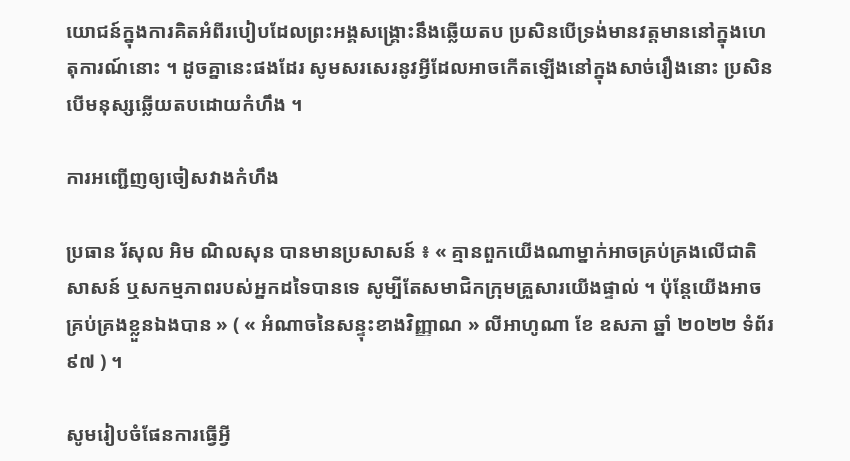យោជន៍ក្នុងការគិតអំពីរបៀបដែលព្រះអង្គសង្គ្រោះនឹងឆ្លើយតប ប្រសិនបើទ្រង់មានវត្តមាននៅក្នុងហេតុការណ៍នោះ ។ ដូចគ្នានេះផងដែរ សូមសរសេរនូវអ្វីដែលអាចកើតឡើងនៅក្នុងសាច់រឿងនោះ ប្រសិនបើមនុស្សឆ្លើយតបដោយកំហឹង ។

ការអញ្ជើញឲ្យចៀសវាងកំហឹង

ប្រធាន រ័សុល អិម ណិលសុន បានមានប្រសាសន៍ ៖ « គ្មានពួកយើងណាម្នាក់អាចគ្រប់គ្រងលើជាតិសាសន៍ ឬសកម្មភាពរបស់អ្នកដទៃបានទេ សូម្បីតែសមាជិកក្រុមគ្រួសារយើងផ្ទាល់ ។ ប៉ុន្តែយើងអាចគ្រប់គ្រងខ្លួនឯងបាន » ( « អំណាចនៃសន្ទុះខាងវិញ្ញាណ » លីអាហូណា ខែ ឧសភា ឆ្នាំ ២០២២ ទំព័រ ៩៧ ) ។

សូមរៀបចំផែនការធ្វើអ្វី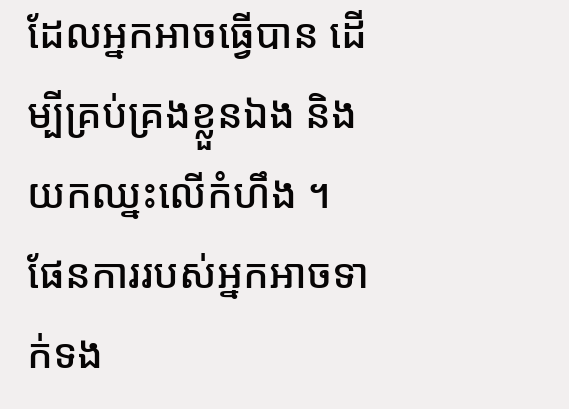ដែលអ្នកអាចធ្វើបាន ដើម្បីគ្រប់គ្រងខ្លួនឯង និងយកឈ្នះលើកំហឹង ។ ផែនការរបស់អ្នកអាចទាក់ទង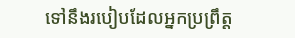ទៅនឹងរបៀបដែលអ្នកប្រព្រឹត្ត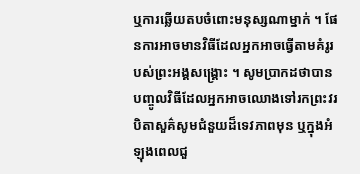ឬការឆ្លើយតបចំពោះមនុស្សណាម្នាក់ ។ ផែនការអាចមានវិធីដែលអ្នកអាចធ្វើតាមគំរូរបស់ព្រះអង្គសង្គ្រោះ ។ សូមប្រាកដថាបានបញ្ចូលវិធីដែលអ្នកអាចឈោងទៅរកព្រះវរបិតាសួគ៌សូមជំនួយដ៏ទេវភាពមុន ឬក្នុងអំឡុងពេលជួ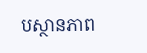បស្ថានភាព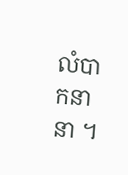លំបាកនានា ។